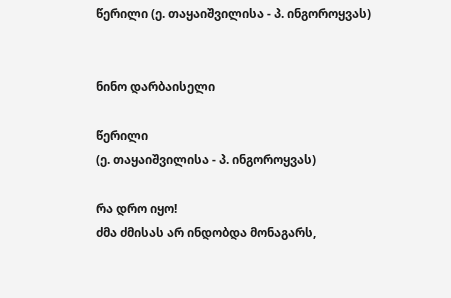წერილი (ე. თაყაიშვილისა - პ. ინგოროყვას)


ნინო დარბაისელი

წერილი
(ე. თაყაიშვილისა - პ. ინგოროყვას)

რა დრო იყო!
ძმა ძმისას არ ინდობდა მონაგარს,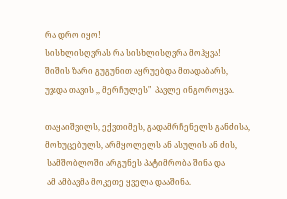რა დრო იყო!
სისხლისღვრას რა სისხლისღვრა მოჰყვა!
შიშის ზარი გუგუნით აყრუებდა მთადაბარს,
უჯდა თავის ,, მერჩულეს"  პავლე ინგოროყვა.

თაყაიშვილს, ექვთიმეს, გადამრჩენელს განძისა,
მოხუცებულს, არმყოლელს ან ასულის ან ძის,
 სამშობლოში არგუნეს პატიმრობა შინა და
 ამ ამბავმა მოკეთე ყველა დააშინა.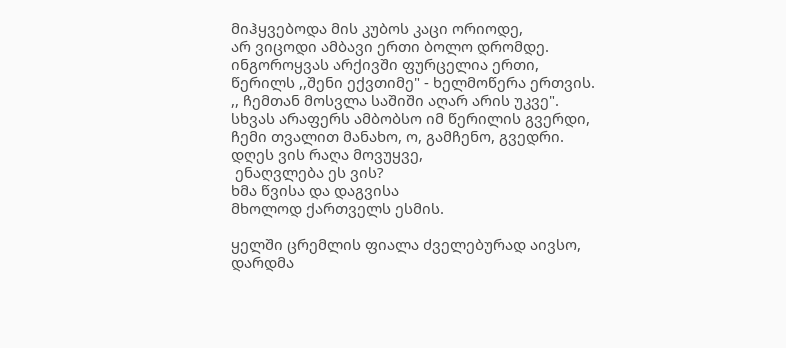მიჰყვებოდა მის კუბოს კაცი ორიოდე,
არ ვიცოდი ამბავი ერთი ბოლო დრომდე.
ინგოროყვას არქივში ფურცელია ერთი,
წერილს ,,შენი ექვთიმე" - ხელმოწერა ერთვის.
,, ჩემთან მოსვლა საშიში აღარ არის უკვე".
სხვას არაფერს ამბობსო იმ წერილის გვერდი,
ჩემი თვალით მანახო, ო, გამჩენო, გვედრი.
დღეს ვის რაღა მოვუყვე,
 ენაღვლება ეს ვის?
ხმა წვისა და დაგვისა
მხოლოდ ქართველს ესმის.

ყელში ცრემლის ფიალა ძველებურად აივსო,
დარდმა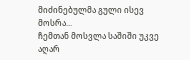მიძინებულმა გული ისევ მოსრა...
ჩემთან მოსვლა საშიში უკვე აღარ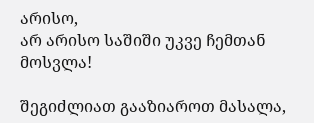არისო,
არ არისო საშიში უკვე ჩემთან მოსვლა!

შეგიძლიათ გააზიაროთ მასალა,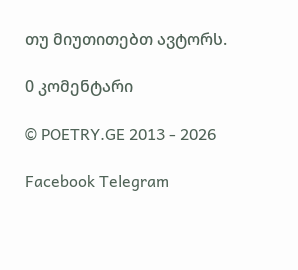თუ მიუთითებთ ავტორს.

0 კომენტარი

© POETRY.GE 2013 - 2026

Facebook Telegram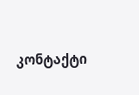კონტაქტი